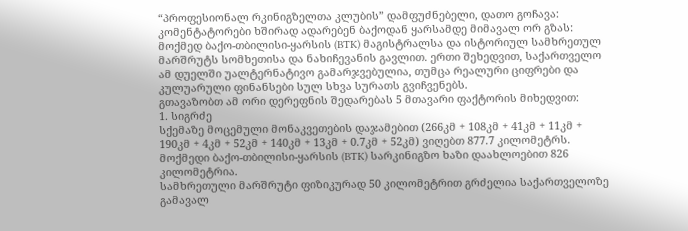“პროფესიონალ რკინიგზელთა კლუბის” დამფუძნებელი, დათო გოჩავა:
კომენტატორები ხშირად ადარებენ ბაქოდან ყარსამდე მიმავალ ორ გზას: მოქმედ ბაქო-თბილისი-ყარსის (BTK) მაგისტრალსა და ისტორიულ სამხრეთულ მარშრუტს სომხეთისა და ნახიჩევანის გავლით. ერთი შეხედვით, საქართველო ამ დუელში უალტერნატივო გამარჯვებულია, თუმცა რეალური ციფრები და კულუარული ფინანსები სულ სხვა სურათს გვიჩვენებს.
გთავაზობთ ამ ორი დერეფნის შედარებას 5 მთავარი ფაქტორის მიხედვით:
1. სიგრძე
სქემაზე მოცემული მონაკვეთების დაჯამებით (266კმ + 108კმ + 41კმ + 11კმ + 190კმ + 4კმ + 52კმ + 140კმ + 13კმ + 0.7კმ + 52კმ) ვიღებთ 877.7 კილომეტრს.
მოქმედი ბაქო-თბილისი-ყარსის (BTK) სარკინიგზო ხაზი დაახლოებით 826 კილომეტრია.
სამხრეთული მარშრუტი ფიზიკურად 50 კილომეტრით გრძელია საქართველოზე გამავალ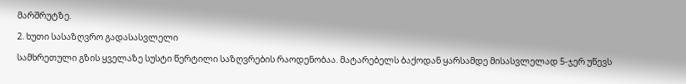მარშრუტზე.
2. ხუთი სასაზღვრო გადასასვლელი
სამხრეთული გზის ყველაზე სუსტი წერტილი საზღვრების რაოდენობაა. მატარებელს ბაქოდან ყარსამდე მისასვლელად 5-ჯერ უწევს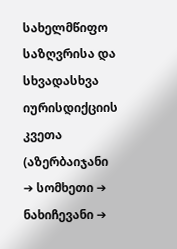სახელმწიფო საზღვრისა და სხვადასხვა იურისდიქციის კვეთა (აზერბაიჯანი ➔ სომხეთი ➔ ნახიჩევანი ➔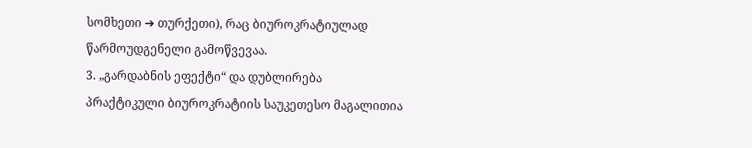სომხეთი ➔ თურქეთი), რაც ბიუროკრატიულად წარმოუდგენელი გამოწვევაა.
3. „გარდაბნის ეფექტი“ და დუბლირება
პრაქტიკული ბიუროკრატიის საუკეთესო მაგალითია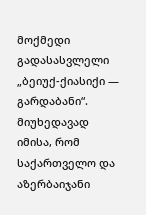მოქმედი გადასასვლელი „ბეიუქ-ქიასიქი — გარდაბანი“. მიუხედავად იმისა, რომ საქართველო და აზერბაიჯანი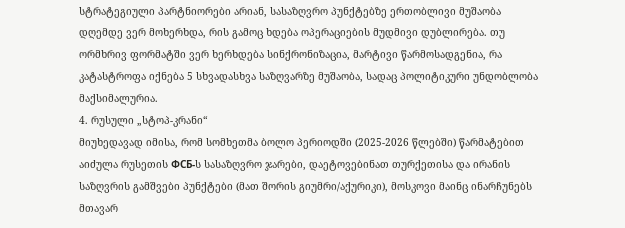სტრატეგიული პარტნიორები არიან, სასაზღვრო პუნქტებზე ერთობლივი მუშაობა დღემდე ვერ მოხერხდა, რის გამოც ხდება ოპერაციების მუდმივი დუბლირება. თუ ორმხრივ ფორმატში ვერ ხერხდება სინქრონიზაცია, მარტივი წარმოსადგენია, რა კატასტროფა იქნება 5 სხვადასხვა საზღვარზე მუშაობა, სადაც პოლიტიკური უნდობლობა მაქსიმალურია.
4. რუსული „სტოპ-კრანი“
მიუხედავად იმისა, რომ სომხეთმა ბოლო პერიოდში (2025-2026 წლებში) წარმატებით აიძულა რუსეთის ФСБ-ს სასაზღვრო ჯარები, დაეტოვებინათ თურქეთისა და ირანის საზღვრის გამშვები პუნქტები (მათ შორის გიუმრი/აქურიკი), მოსკოვი მაინც ინარჩუნებს მთავარ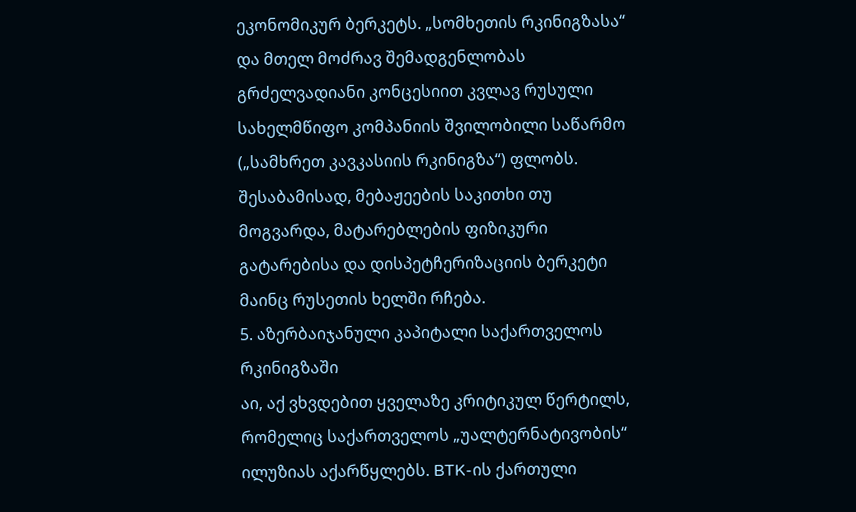ეკონომიკურ ბერკეტს. „სომხეთის რკინიგზასა“ და მთელ მოძრავ შემადგენლობას გრძელვადიანი კონცესიით კვლავ რუსული სახელმწიფო კომპანიის შვილობილი საწარმო („სამხრეთ კავკასიის რკინიგზა“) ფლობს. შესაბამისად, მებაჟეების საკითხი თუ მოგვარდა, მატარებლების ფიზიკური გატარებისა და დისპეტჩერიზაციის ბერკეტი მაინც რუსეთის ხელში რჩება.
5. აზერბაიჯანული კაპიტალი საქართველოს რკინიგზაში
აი, აქ ვხვდებით ყველაზე კრიტიკულ წერტილს, რომელიც საქართველოს „უალტერნატივობის“ ილუზიას აქარწყლებს. BTK-ის ქართული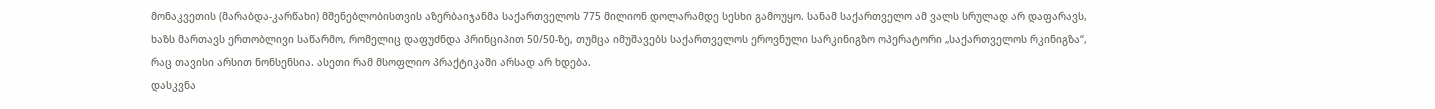მონაკვეთის (მარაბდა-კარწახი) მშენებლობისთვის აზერბაიჯანმა საქართველოს 775 მილიონ დოლარამდე სესხი გამოუყო. სანამ საქართველო ამ ვალს სრულად არ დაფარავს, ხაზს მართავს ერთობლივი საწარმო, რომელიც დაფუძნდა პრინციპით 50/50-ზე, თუმცა იმუშავებს საქართველოს ეროვნული სარკინიგზო ოპერატორი „საქართველოს რკინიგზა“, რაც თავისი არსით ნონსენსია. ასეთი რამ მსოფლიო პრაქტიკაში არსად არ ხდება.
დასკვნა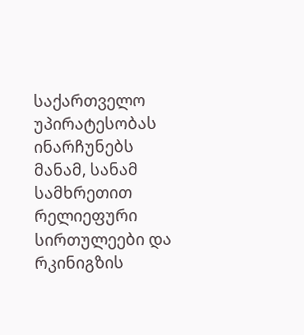საქართველო უპირატესობას ინარჩუნებს მანამ, სანამ სამხრეთით რელიეფური სირთულეები და რკინიგზის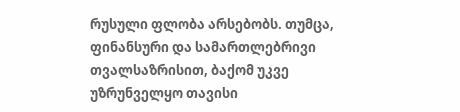რუსული ფლობა არსებობს. თუმცა, ფინანსური და სამართლებრივი თვალსაზრისით, ბაქომ უკვე უზრუნველყო თავისი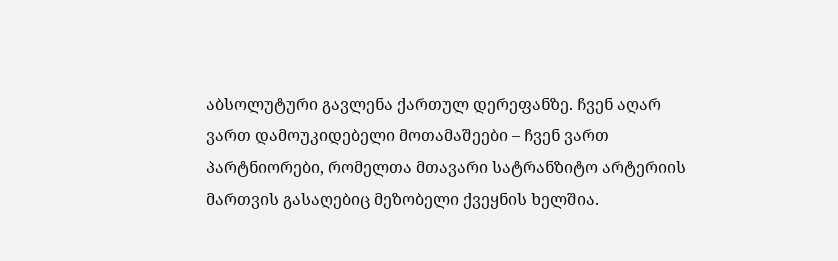აბსოლუტური გავლენა ქართულ დერეფანზე. ჩვენ აღარ ვართ დამოუკიდებელი მოთამაშეები – ჩვენ ვართ პარტნიორები, რომელთა მთავარი სატრანზიტო არტერიის მართვის გასაღებიც მეზობელი ქვეყნის ხელშია.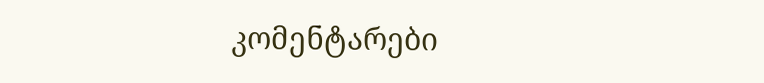კომენტარები